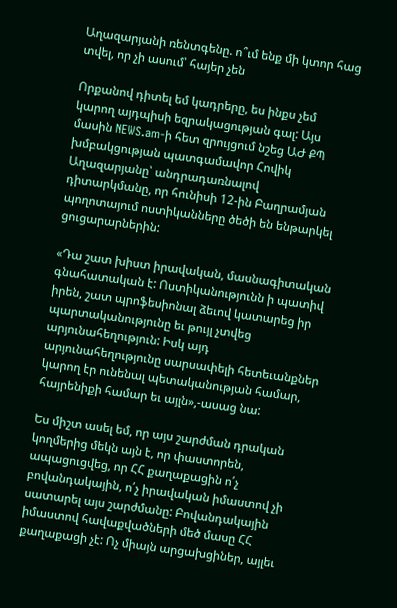Աղազարյանի ռենտգենը. ո՞ւմ ենք մի կտոր հաց տվել, որ չի ասում՝ հայեր չեն

Որքանով դիտել եմ կադրերը, ես ինքս չեմ կարող այդպիսի եզրակացության գալ: Այս մասին NEWS.am-ի հետ զրույցում նշեց ԱԺ ՔՊ խմբակցության պատգամավոր Հովիկ Աղազարյանը՝ անդրադառնալով դիտարկմանը, որ հունիսի 12-ին Բաղրամյան պողոտայում ոստիկանները ծեծի են ենթարկել ցուցարարներին:

«Դա շատ խիստ իրավական, մասնագիտական գնահատական է: Ոստիկանությունն ի պատիվ իրեն, շատ պրոֆեսիոնալ ձեւով կատարեց իր պարտականությունը եւ թույլ չտվեց արյունահեղություն: Իսկ այդ արյունահեղությունը սարսափելի հետեւանքներ կարող էր ունենալ պետականության համար, հայրենիքի համար եւ այլն»,-ասաց նա:

Ես միշտ ասել եմ, որ այս շարժման դրական կողմերից մեկն այն է, որ փաստորեն, ապացուցվեց, որ ՀՀ քաղաքացին ո՛չ բովանդակային, ո՛չ իրավական իմաստով չի սատարել այս շարժմանը: Բովանդակային իմաստով հավաքվածների մեծ մասը ՀՀ քաղաքացի չէ: Ոչ միայն արցախցիներ, այլեւ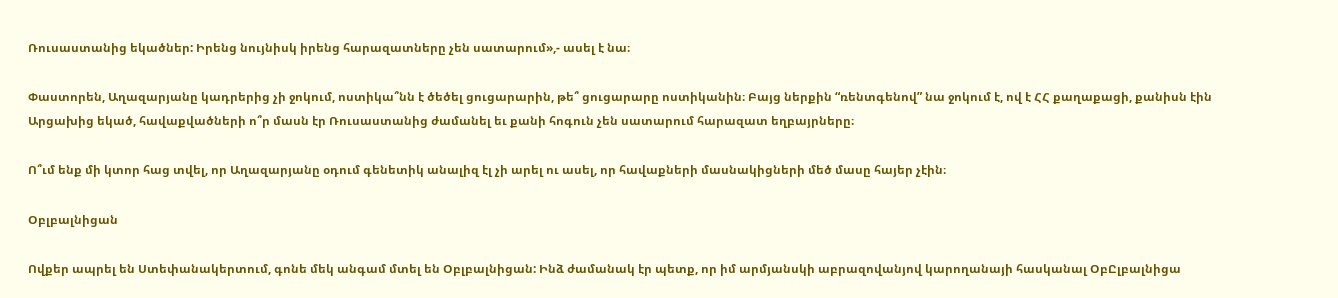Ռուսաստանից եկածներ: Իրենց նույնիսկ իրենց հարազատները չեն սատարում»,- ասել է նա։

Փաստորեն, Աղազարյանը կադրերից չի ջոկում, ոստիկա՞նն է ծեծել ցուցարարին, թե՞ ցուցարարը ոստիկանին։ Բայց ներքին “ռենտգենով” նա ջոկում է, ով է ՀՀ քաղաքացի, քանիսն էին Արցախից եկած, հավաքվածների ո՞ր մասն էր Ռուսաստանից ժամանել եւ քանի հոգուն չեն սատարում հարազատ եղբայրները։

Ո՞ւմ ենք մի կտոր հաց տվել, որ Աղազարյանը օդում գենետիկ անալիզ էլ չի արել ու ասել, որ հավաքների մասնակիցների մեծ մասը հայեր չէին։

Օբլբալնիցան

Ովքեր ապրել են Ստեփանակերտում, գոնե մեկ անգամ մտել են Օբլբալնիցան: Ինձ ժամանակ էր պետք, որ իմ արմյանսկի աբրազովանյով կարողանայի հասկանալ ՕբԸլբալնիցա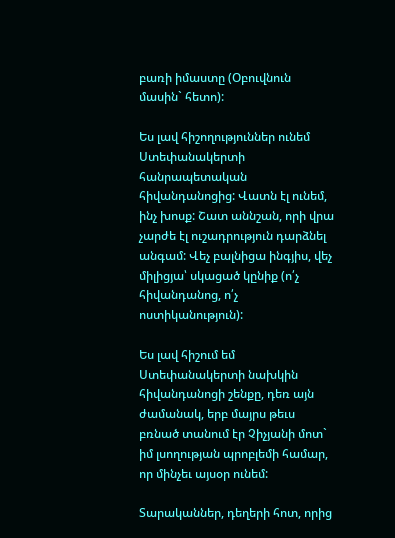բառի իմաստը (Օբուվնուն մասին` հետո):

Ես լավ հիշողություններ ունեմ Ստեփանակերտի հանրապետական հիվանդանոցից: Վատն էլ ունեմ, ինչ խոսք: Շատ աննշան, որի վրա չարժե էլ ուշադրություն դարձնել անգամ: Վեչ բալնիցա ինգյիս, վեչ միլիցյա՝ սկացած կընիք (ո՛չ հիվանդանոց, ո՛չ ոստիկանություն):

Ես լավ հիշում եմ Ստեփանակերտի նախկին հիվանդանոցի շենքը, դեռ այն ժամանակ, երբ մայրս թեւս բռնած տանում էր Չիչյանի մոտ` իմ լսողության պրոբլեմի համար, որ մինչեւ այսօր ունեմ:

Տարականներ, դեղերի հոտ, որից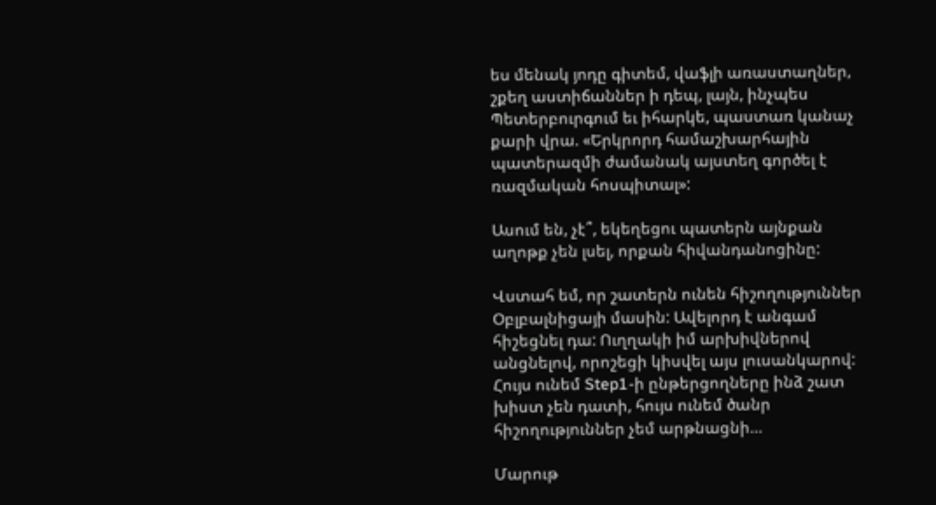ես մենակ յոդը գիտեմ, վաֆլի առաստաղներ, շքեղ աստիճաններ ի դեպ, լայն, ինչպես Պետերբուրգում եւ իհարկե, պաստառ կանաչ քարի վրա. «Երկրորդ համաշխարհային պատերազմի ժամանակ այստեղ գործել է ռազմական հոսպիտալ»:

Ասում են, չէ՞, եկեղեցու պատերն այնքան աղոթք չեն լսել, որքան հիվանդանոցինը:

Վստահ եմ, որ շատերն ունեն հիշողություններ Օբլբալնիցայի մասին: Ավելորդ է անգամ հիշեցնել դա: Ուղղակի իմ արխիվներով անցնելով, որոշեցի կիսվել այս լուսանկարով: Հույս ունեմ Step1-ի ընթերցողները ինձ շատ խիստ չեն դատի, հույս ունեմ ծանր հիշողություններ չեմ արթնացնի…

Մարութ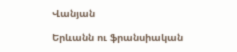Վանյան

Երևանն ու ֆրանսիական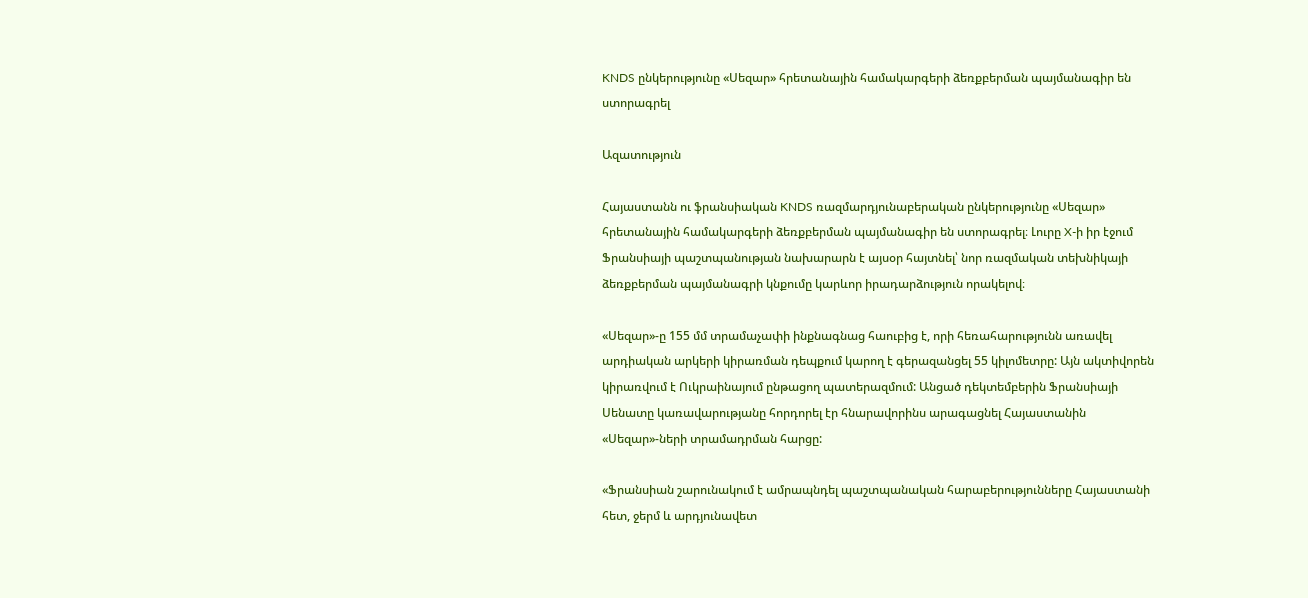KNDS ընկերությունը «Սեզար» հրետանային համակարգերի ձեռքբերման պայմանագիր են ստորագրել

Ազատություն

Հայաստանն ու ֆրանսիական KNDS ռազմարդյունաբերական ընկերությունը «Սեզար» հրետանային համակարգերի ձեռքբերման պայմանագիր են ստորագրել։ Լուրը X-ի իր էջում Ֆրանսիայի պաշտպանության նախարարն է այսօր հայտնել՝ նոր ռազմական տեխնիկայի ձեռքբերման պայմանագրի կնքումը կարևոր իրադարձություն որակելով։

«Սեզար»-ը 155 մմ տրամաչափի ինքնագնաց հաուբից է, որի հեռահարությունն առավել արդիական արկերի կիրառման դեպքում կարող է գերազանցել 55 կիլոմետրը: Այն ակտիվորեն կիրառվում է Ուկրաինայում ընթացող պատերազմում: Անցած դեկտեմբերին Ֆրանսիայի Սենատը կառավարությանը հորդորել էր հնարավորինս արագացնել Հայաստանին «Սեզար»-ների տրամադրման հարցը:

«Ֆրանսիան շարունակում է ամրապնդել պաշտպանական հարաբերությունները Հայաստանի հետ, ջերմ և արդյունավետ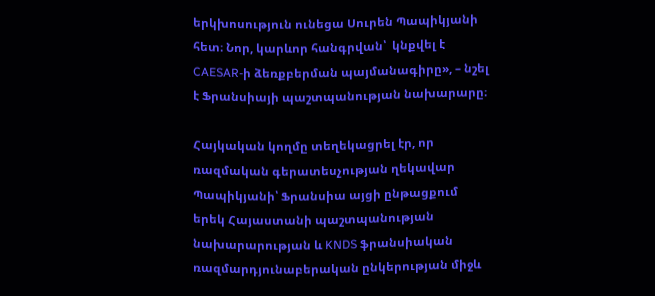երկխոսություն ունեցա Սուրեն Պապիկյանի հետ։ Նոր, կարևոր հանգրվան՝  կնքվել է CAESAR-ի ձեռքբերման պայմանագիրը», – նշել է Ֆրանսիայի պաշտպանության նախարարը։

Հայկական կողմը տեղեկացրել էր, որ ռազմական գերատեսչության ղեկավար Պապիկյանի՝ Ֆրանսիա այցի ընթացքում երեկ Հայաստանի պաշտպանության նախարարության և KNDS ֆրանսիական ռազմարդյունաբերական ընկերության միջև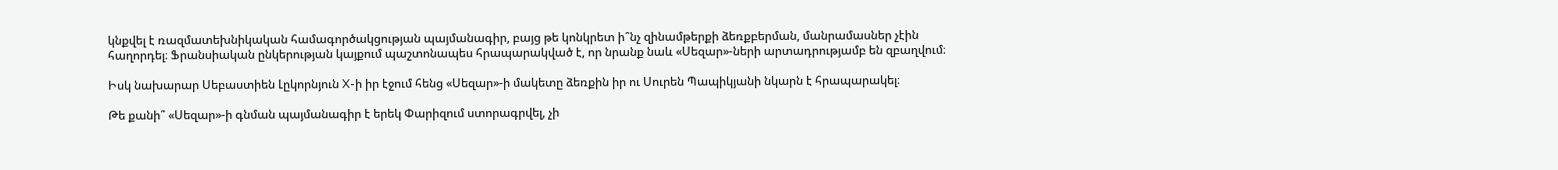կնքվել է ռազմատեխնիկական համագործակցության պայմանագիր, բայց թե կոնկրետ ի՞նչ զինամթերքի ձեռքբերման, մանրամասներ չէին հաղորդել։ Ֆրանսիական ընկերության կայքում պաշտոնապես հրապարակված է, որ նրանք նաև «Սեզար»-ների արտադրությամբ են զբաղվում։

Իսկ նախարար Սեբաստիեն Լըկորնյուն X-ի իր էջում հենց «Սեզար»-ի մակետը ձեռքին իր ու Սուրեն Պապիկյանի նկարն է հրապարակել։

Թե քանի՞ «Սեզար»-ի գնման պայմանագիր է երեկ Փարիզում ստորագրվել, չի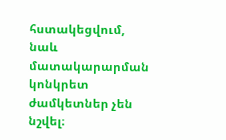հստակեցվում, նաև մատակարարման կոնկրետ ժամկետներ չեն նշվել։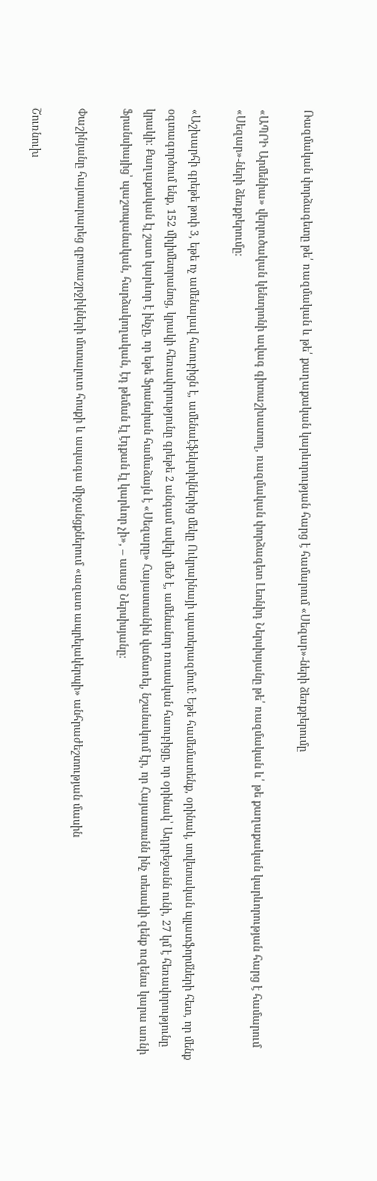Ռազմական փորձագետը թե՛ ռազմական և թե՛ քաղաքական կարևորության հարց է համարում «Սեզար»-ների ձեռքբերումը

«ԱՊՐԻ Արմենիա» վերլուծական կենտրոնի ավագ գիտաշխատող, ռազմական փորձագետ Լեոնիդ Ներսիսյանը թե՛ ռազմական և՛ թե քաղաքական կարևորության հարց է համարում «Սեզար»-ների ձեռքբերումը:

«Աշխարհի գրեթե թոփ 3, եթե ոչ ամենալավ հաուբիցն է, ամենաէֆեկտիվներից մեկը Ուկրաինայի պատերազմում: Եթե համեմատենք, օրինակ, սովետական պլատֆորմների հետ, որ մենք օգտագործում ենք, 152 միլիմետրանոց, կրակի հեռավորությունը գրեթե 2 անգամ ավելի մեծ է, ամենանոր ռուսական հաուբիցը, որ օրինակ՝ Ադրբեջանն ունի, 27 կմ է հեռավորությունը կրակի: Քաղաքական էլ շատ կարևոր է ինչը, որ եթե Ֆրանսիան համաձայն է «Սեզարը» Հայաստանին վաճառել, նշանակում էր, որ Հայաստանն ինչ տեսակի զենք ուզենա կարա առնի Ֆրանսիայից՝ պաշտպանական, հարձակողական, էդ թեման էլ էդքան էլ կարևոր չի», – ասաց Ներսիսյանը:

Փաշինյանը հայտարարեց զբոսաշրջիկների մոտալուտ հոսքի և ապագա միջանցքներում «ազատ ապրելակերպի» անհրաժեշտության մասին

Շուռնուխ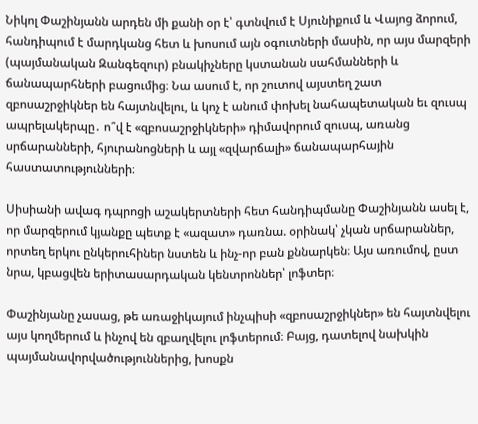Նիկոլ Փաշինյանն արդեն մի քանի օր է՝ գտնվում է Սյունիքում և Վայոց ձորում, հանդիպում է մարդկանց հետ և խոսում այն օգուտների մասին, որ այս մարզերի (պայմանական Զանգեզուր) բնակիչները կստանան սահմանների և ճանապարհների բացումից։ Նա ասում է, որ շուտով այստեղ շատ զբոսաշրջիկներ են հայտնվելու, և կոչ է անում փոխել նահապետական եւ զուսպ ապրելակերպը․ ո՞վ է «զբոսաշրջիկների» դիմավորում զուսպ, առանց սրճարանների, հյուրանոցների և այլ «զվարճալի» ճանապարհային հաստատությունների։

Սիսիանի ավագ դպրոցի աշակերտների հետ հանդիպմանը Փաշինյանն ասել է, որ մարզերում կյանքը պետք է «ազատ» դառնա. օրինակ՝ չկան սրճարաններ, որտեղ երկու ընկերուհիներ նստեն և ինչ-որ բան քննարկեն։ Այս առումով, ըստ նրա, կբացվեն երիտասարդական կենտրոններ՝ լոֆտեր։

Փաշինյանը չասաց, թե առաջիկայում ինչպիսի «զբոսաշրջիկներ» են հայտնվելու այս կողմերում և ինչով են զբաղվելու լոֆտերում։ Բայց, դատելով նախկին պայմանավորվածություններից, խոսքն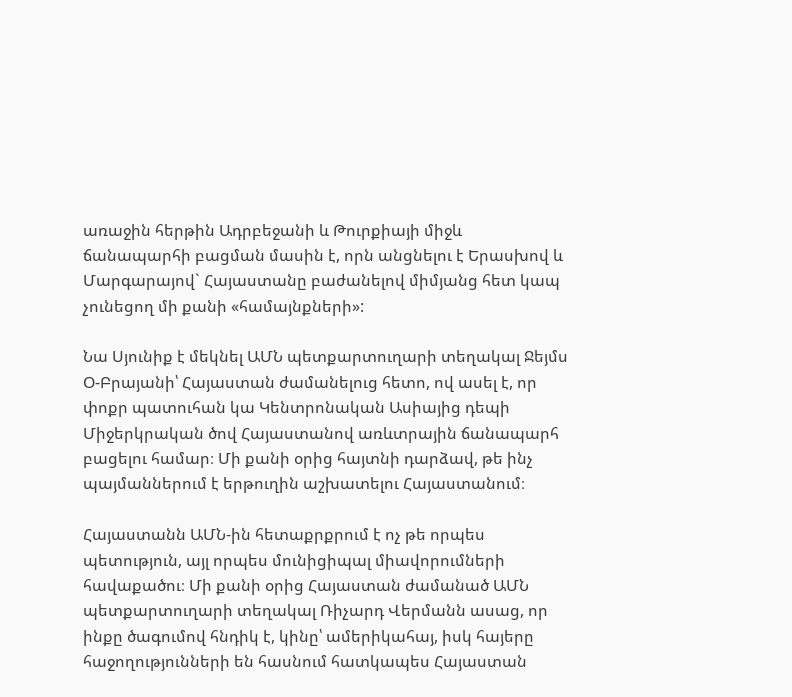առաջին հերթին Ադրբեջանի և Թուրքիայի միջև ճանապարհի բացման մասին է, որն անցնելու է Երասխով և Մարգարայով` Հայաստանը բաժանելով միմյանց հետ կապ չունեցող մի քանի «համայնքների»:

Նա Սյունիք է մեկնել ԱՄՆ պետքարտուղարի տեղակալ Ջեյմս Օ-Բրայանի՝ Հայաստան ժամանելուց հետո, ով ասել է, որ փոքր պատուհան կա Կենտրոնական Ասիայից դեպի Միջերկրական ծով Հայաստանով առևտրային ճանապարհ բացելու համար։ Մի քանի օրից հայտնի դարձավ, թե ինչ պայմաններում է երթուղին աշխատելու Հայաստանում։

Հայաստանն ԱՄՆ-ին հետաքրքրում է ոչ թե որպես պետություն, այլ որպես մունիցիպալ միավորումների հավաքածու։ Մի քանի օրից Հայաստան ժամանած ԱՄՆ պետքարտուղարի տեղակալ Ռիչարդ Վերմանն ասաց, որ ինքը ծագումով հնդիկ է, կինը՝ ամերիկահայ, իսկ հայերը հաջողությունների են հասնում հատկապես Հայաստան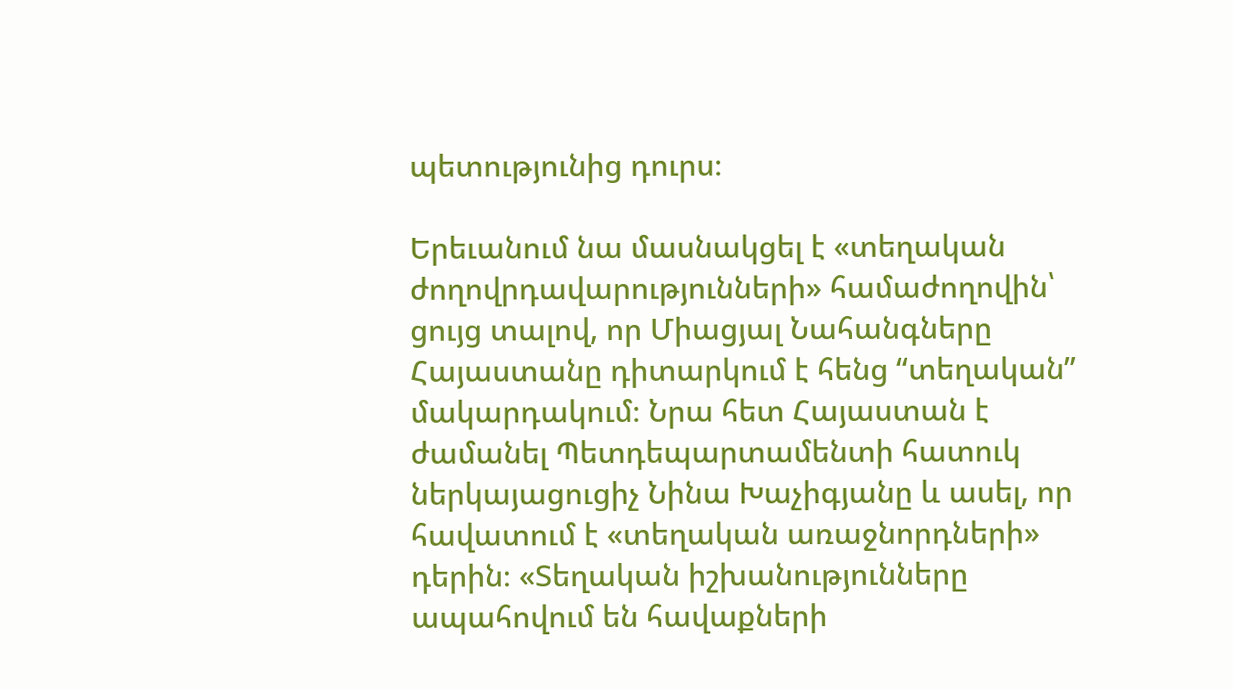պետությունից դուրս։

Երեւանում նա մասնակցել է «տեղական ժողովրդավարությունների» համաժողովին՝ ցույց տալով, որ Միացյալ Նահանգները Հայաստանը դիտարկում է հենց “տեղական” մակարդակում։ Նրա հետ Հայաստան է ժամանել Պետդեպարտամենտի հատուկ ներկայացուցիչ Նինա Խաչիգյանը և ասել, որ հավատում է «տեղական առաջնորդների» դերին։ «Տեղական իշխանությունները ապահովում են հավաքների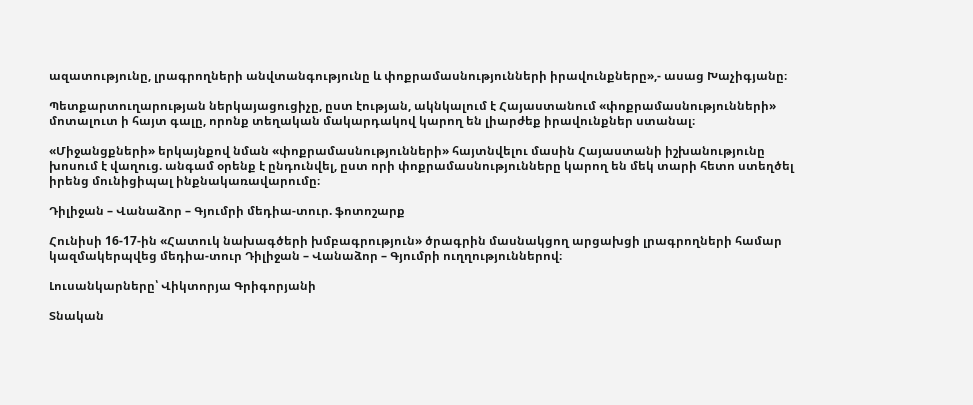ազատությունը, լրագրողների անվտանգությունը և փոքրամասնությունների իրավունքները»,- ասաց Խաչիգյանը։

Պետքարտուղարության ներկայացուցիչը, ըստ էության, ակնկալում է Հայաստանում «փոքրամասնությունների» մոտալուտ ի հայտ գալը, որոնք տեղական մակարդակով կարող են լիարժեք իրավունքներ ստանալ։

«Միջանցքների» երկայնքով նման «փոքրամասնությունների» հայտնվելու մասին Հայաստանի իշխանությունը խոսում է վաղուց. անգամ օրենք է ընդունվել, ըստ որի փոքրամասնությունները կարող են մեկ տարի հետո ստեղծել իրենց մունիցիպալ ինքնակառավարումը։

Դիլիջան – Վանաձոր – Գյումրի մեդիա-տուր. ֆոտոշարք

Հունիսի 16-17-ին «Հատուկ նախագծերի խմբագրություն» ծրագրին մասնակցող արցախցի լրագրողների համար կազմակերպվեց մեդիա-տուր Դիլիջան – Վանաձոր – Գյումրի ուղղություններով։

Լուսանկարները՝ Վիկտորյա Գրիգորյանի

Տնական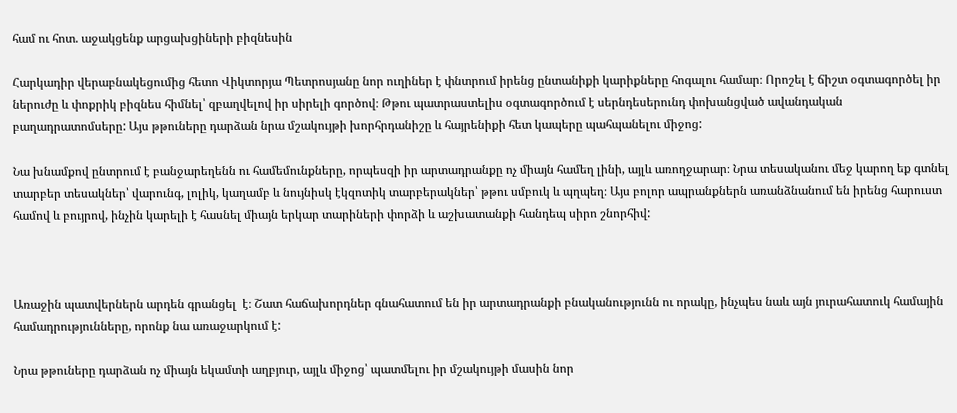համ ու հոտ. աջակցենք արցախցիների բիզնեսին

Հարկադիր վերաբնակեցումից հետո Վիկտորյա Պետրոսյանը նոր ուղիներ է փնտրում իրենց ընտանիքի կարիքները հոգալու համար։ Որոշել է ճիշտ օգտագործել իր ներուժը և փոքրիկ բիզնես հիմնել՝ զբաղվելով իր սիրելի գործով։ Թթու պատրաստելիս օգտագործում է սերնդեսերունդ փոխանցված ավանդական բաղադրատոմսերը: Այս թթուները դարձան նրա մշակույթի խորհրդանիշը և հայրենիքի հետ կապերը պահպանելու միջոց:

Նա խնամքով ընտրում է բանջարեղենն ու համեմունքները, որպեսզի իր արտադրանքը ոչ միայն համեղ լինի, այլև առողջարար։ Նրա տեսականու մեջ կարող եք գտնել տարբեր տեսակներ՝ վարունգ, լոլիկ, կաղամբ և նույնիսկ էկզոտիկ տարբերակներ՝ թթու սմբուկ և պղպեղ։ Այս բոլոր ապրանքներն առանձնանում են իրենց հարուստ համով և բույրով, ինչին կարելի է հասնել միայն երկար տարիների փորձի և աշխատանքի հանդեպ սիրո շնորհիվ:



Առաջին պատվերներն արդեն գրանցել  է։ Շատ հաճախորդներ գնահատում են իր արտադրանքի բնականությունն ու որակը, ինչպես նաև այն յուրահատուկ համային համադրությունները, որոնք նա առաջարկում է:

Նրա թթուները դարձան ոչ միայն եկամտի աղբյուր, այլև միջոց՝ պատմելու իր մշակույթի մասին նոր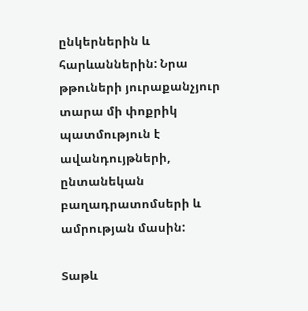ընկերներին և հարևաններին: Նրա թթուների յուրաքանչյուր տարա մի փոքրիկ պատմություն է ավանդույթների, ընտանեկան բաղադրատոմսերի և ամրության մասին:

Տաթև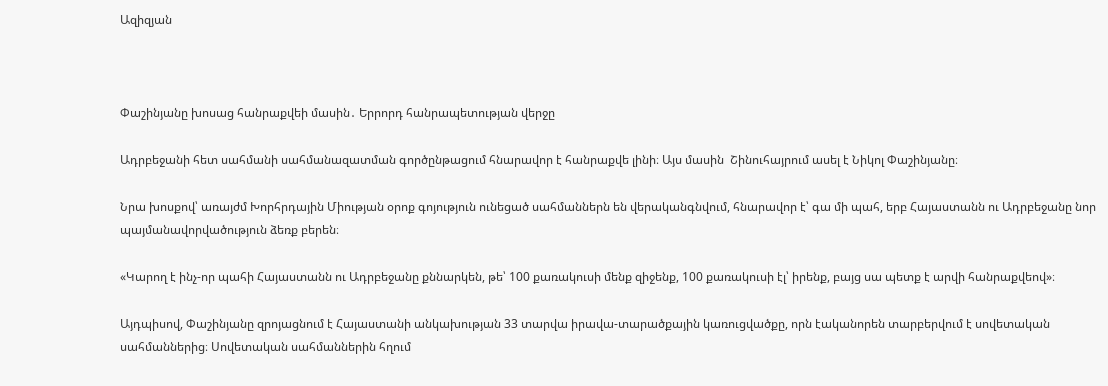Ազիզյան



Փաշինյանը խոսաց հանրաքվեի մասին․ Երրորդ հանրապետության վերջը

Ադրբեջանի հետ սահմանի սահմանազատման գործընթացում հնարավոր է հանրաքվե լինի։ Այս մասին  Շինուհայրում ասել է Նիկոլ Փաշինյանը։

Նրա խոսքով՝ առայժմ Խորհրդային Միության օրոք գոյություն ունեցած սահմաններն են վերականգնվում, հնարավոր է՝ գա մի պահ, երբ Հայաստանն ու Ադրբեջանը նոր պայմանավորվածություն ձեռք բերեն։

«Կարող է ինչ-որ պահի Հայաստանն ու Ադրբեջանը քննարկեն, թե՝ 100 քառակուսի մենք զիջենք, 100 քառակուսի էլ՝ իրենք, բայց սա պետք է արվի հանրաքվեով»։

Այդպիսով, Փաշինյանը զրոյացնում է Հայաստանի անկախության 33 տարվա իրավա-տարածքային կառուցվածքը, որն էականորեն տարբերվում է սովետական սահմաններից։ Սովետական սահմաններին հղում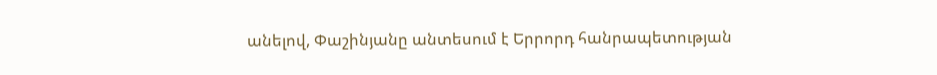անելով, Փաշինյանը անտեսում է Երրորդ հանրապետության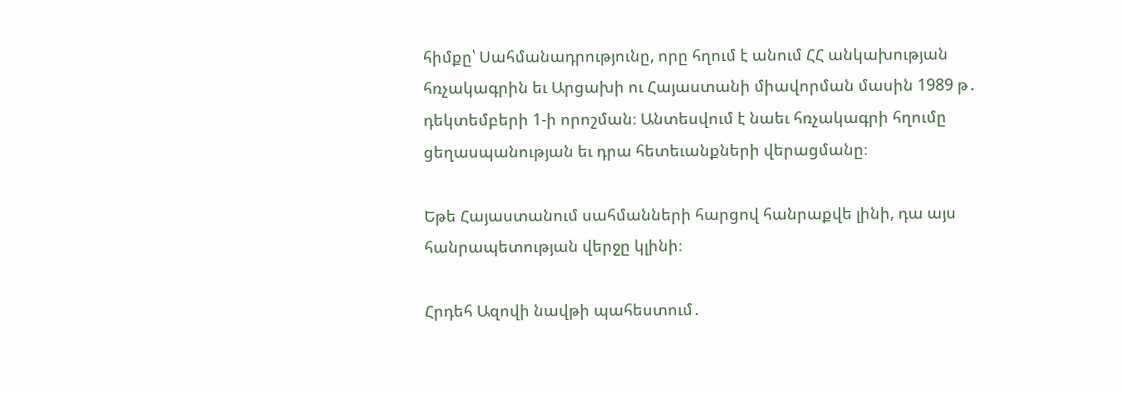հիմքը՝ Սահմանադրությունը, որը հղում է անում ՀՀ անկախության հռչակագրին եւ Արցախի ու Հայաստանի միավորման մասին 1989 թ․ դեկտեմբերի 1-ի որոշման։ Անտեսվում է նաեւ հռչակագրի հղումը ցեղասպանության եւ դրա հետեւանքների վերացմանը։

Եթե Հայաստանում սահմանների հարցով հանրաքվե լինի, դա այս հանրապետության վերջը կլինի։

Հրդեհ Ազովի նավթի պահեստում․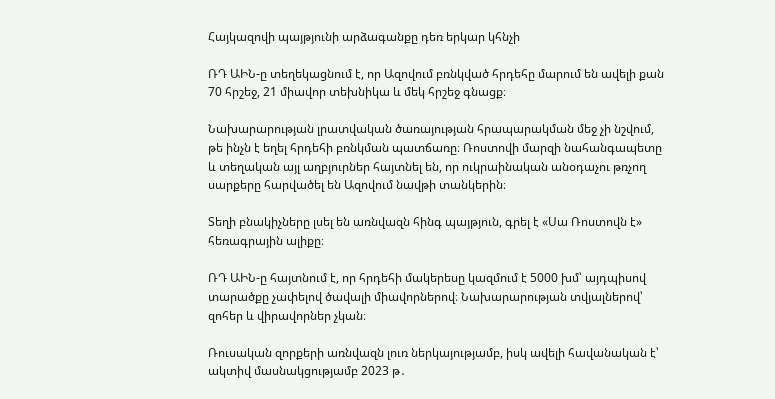Հայկազովի պայթյունի արձագանքը դեռ երկար կհնչի

ՌԴ ԱԻՆ-ը տեղեկացնում է, որ Ազովում բռնկված հրդեհը մարում են ավելի քան 70 հրշեջ, 21 միավոր տեխնիկա և մեկ հրշեջ գնացք։

Նախարարության լրատվական ծառայության հրապարակման մեջ չի նշվում, թե ինչն է եղել հրդեհի բռնկման պատճառը։ Ռոստովի մարզի նահանգապետը և տեղական այլ աղբյուրներ հայտնել են, որ ուկրաինական անօդաչու թռչող սարքերը հարվածել են Ազովում նավթի տանկերին։

Տեղի բնակիչները լսել են առնվազն հինգ պայթյուն, գրել է «Սա Ռոստովն է» հեռագրային ալիքը։

ՌԴ ԱԻՆ-ը հայտնում է, որ հրդեհի մակերեսը կազմում է 5000 խմ՝ այդպիսով տարածքը չափելով ծավալի միավորներով։ Նախարարության տվյալներով՝ զոհեր և վիրավորներ չկան։

Ռուսական զորքերի առնվազն լուռ ներկայությամբ, իսկ ավելի հավանական է՝ ակտիվ մասնակցությամբ 2023 թ․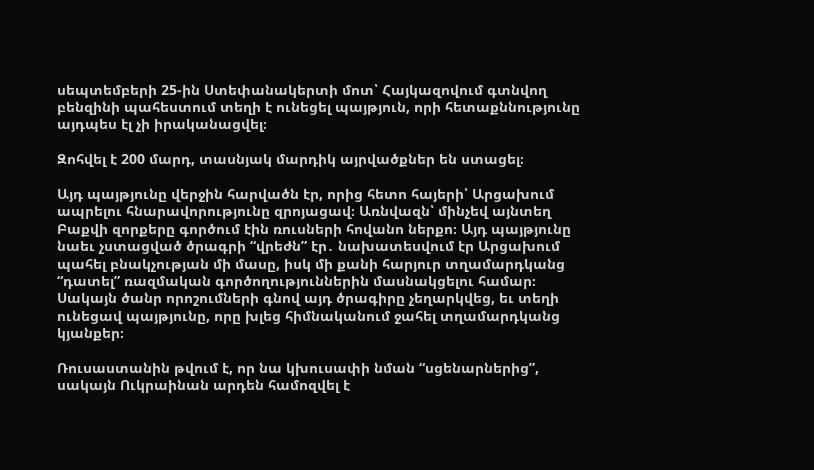սեպտեմբերի 25-ին Ստեփանակերտի մոտ՝ Հայկազովում գտնվող բենզինի պահեստում տեղի է ունեցել պայթյուն, որի հետաքննությունը այդպես էլ չի իրականացվել։

Զոհվել է 200 մարդ, տասնյակ մարդիկ այրվածքներ են ստացել։

Այդ պայթյունը վերջին հարվածն էր, որից հետո հայերի՝ Արցախում ապրելու հնարավորությունը զրոյացավ։ Առնվազն՝ մինչեվ այնտեղ Բաքվի զորքերը գործում էին ռուսների հովանո ներքո։ Այդ պայթյունը նաեւ չստացված ծրագրի “վրեժն” էր․ նախատեսվում էր Արցախում պահել բնակչության մի մասը, իսկ մի քանի հարյուր տղամարդկանց “դատել” ռազմական գործողություններին մասնակցելու համար։ Սակայն ծանր որոշումների գնով այդ ծրագիրը չեղարկվեց, եւ տեղի ունեցավ պայթյունը, որը խլեց հիմնականում ջահել տղամարդկանց կյանքեր։

Ռուսաստանին թվում է, որ նա կխուսափի նման “սցենարներից”, սակայն Ուկրաինան արդեն համոզվել է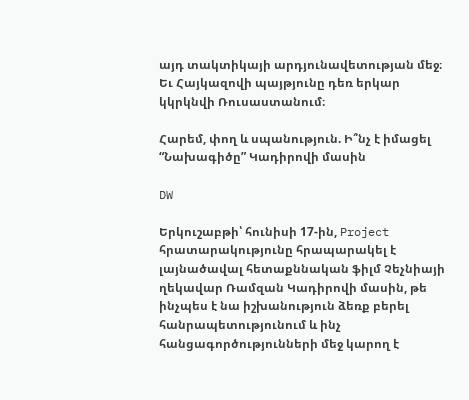այդ տակտիկայի արդյունավետության մեջ։ Եւ Հայկազովի պայթյունը դեռ երկար կկրկնվի Ռուսաստանում։

Հարեմ, փող և սպանություն. Ի՞նչ է իմացել “Նախագիծը” Կադիրովի մասին

DW

Երկուշաբթի՝ հունիսի 17-ին, Project հրատարակությունը հրապարակել է լայնածավալ հետաքննական ֆիլմ Չեչնիայի ղեկավար Ռամզան Կադիրովի մասին, թե ինչպես է նա իշխանություն ձեռք բերել հանրապետությունում և ինչ հանցագործությունների մեջ կարող է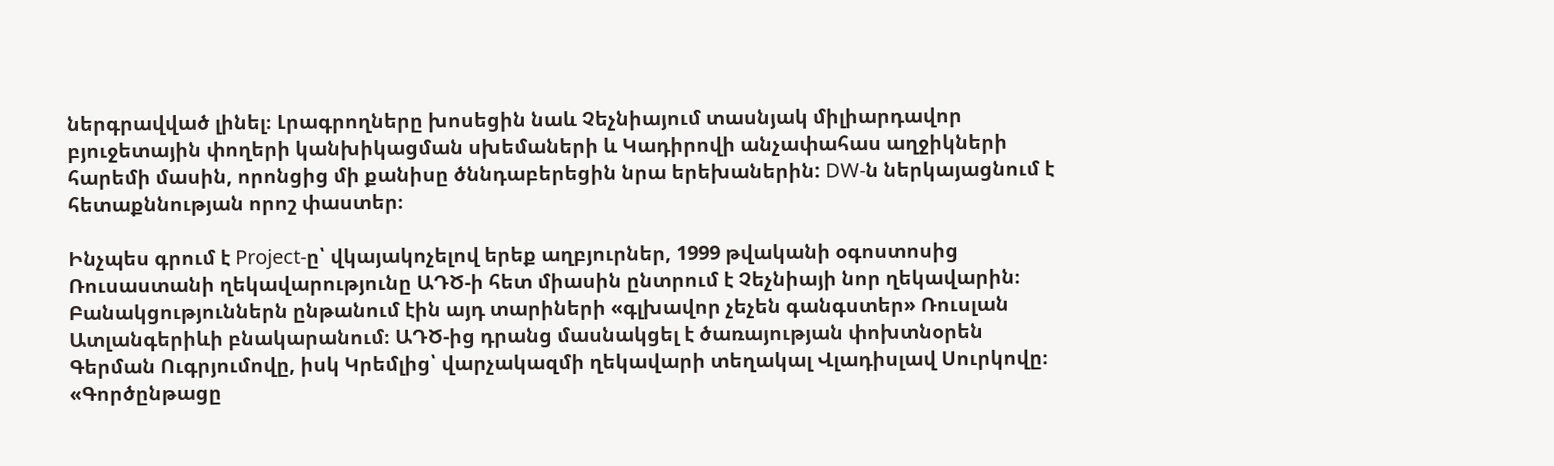ներգրավված լինել։ Լրագրողները խոսեցին նաև Չեչնիայում տասնյակ միլիարդավոր բյուջետային փողերի կանխիկացման սխեմաների և Կադիրովի անչափահաս աղջիկների հարեմի մասին, որոնցից մի քանիսը ծննդաբերեցին նրա երեխաներին: DW-ն ներկայացնում է հետաքննության որոշ փաստեր։

Ինչպես գրում է Project-ը՝ վկայակոչելով երեք աղբյուրներ, 1999 թվականի օգոստոսից Ռուսաստանի ղեկավարությունը ԱԴԾ-ի հետ միասին ընտրում է Չեչնիայի նոր ղեկավարին։ Բանակցություններն ընթանում էին այդ տարիների «գլխավոր չեչեն գանգստեր» Ռուսլան Ատլանգերիևի բնակարանում։ ԱԴԾ-ից դրանց մասնակցել է ծառայության փոխտնօրեն Գերման Ուգրյումովը, իսկ Կրեմլից՝ վարչակազմի ղեկավարի տեղակալ Վլադիսլավ Սուրկովը։ «Գործընթացը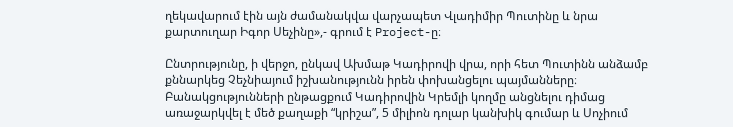ղեկավարում էին այն ժամանակվա վարչապետ Վլադիմիր Պուտինը և նրա քարտուղար Իգոր Սեչինը»,- գրում է Project-ը։

Ընտրությունը, ի վերջո, ընկավ Ախմաթ Կադիրովի վրա, որի հետ Պուտինն անձամբ քննարկեց Չեչնիայում իշխանությունն իրեն փոխանցելու պայմանները։ Բանակցությունների ընթացքում Կադիրովին Կրեմլի կողմը անցնելու դիմաց առաջարկվել է մեծ քաղաքի “կրիշա”, 5 միլիոն դոլար կանխիկ գումար և Սոչիում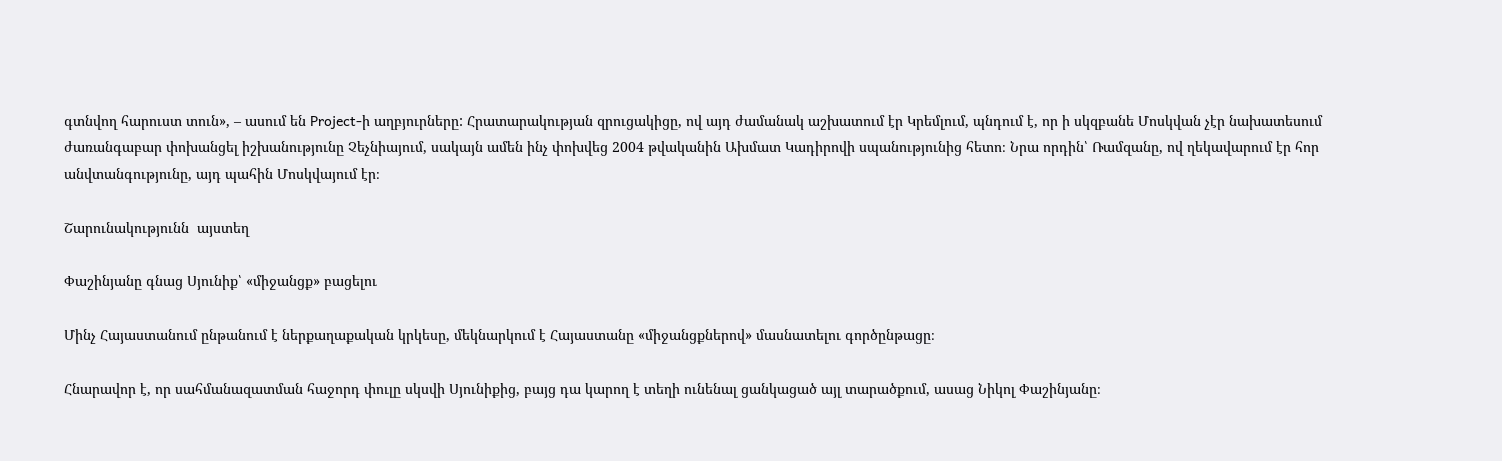գտնվող հարուստ տուն», – ասում են Project-ի աղբյուրները: Հրատարակության զրուցակիցը, ով այդ ժամանակ աշխատում էր Կրեմլում, պնդում է, որ ի սկզբանե Մոսկվան չէր նախատեսում ժառանգաբար փոխանցել իշխանությունը Չեչնիայում, սակայն ամեն ինչ փոխվեց 2004 թվականին Ախմատ Կադիրովի սպանությունից հետո։ Նրա որդին՝ Ռամզանը, ով ղեկավարում էր հոր անվտանգությունը, այդ պահին Մոսկվայում էր։

Շարունակությունն  այստեղ

Փաշինյանը գնաց Սյունիք՝ «միջանցք» բացելու

Մինչ Հայաստանում ընթանում է ներքաղաքական կրկեսը, մեկնարկում է Հայաստանը «միջանցքներով» մասնատելու գործընթացը։

Հնարավոր է, որ սահմանազատման հաջորդ փուլը սկսվի Սյունիքից, բայց դա կարող է տեղի ունենալ ցանկացած այլ տարածքում, ասաց Նիկոլ Փաշինյանը։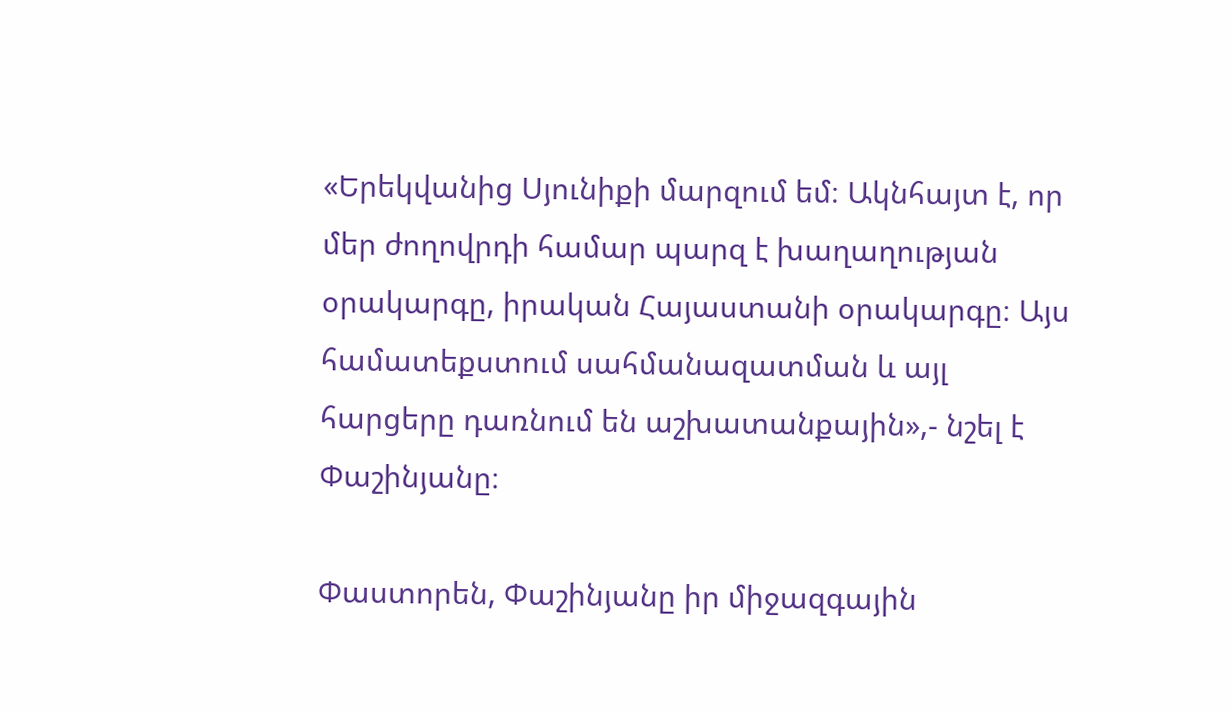«Երեկվանից Սյունիքի մարզում եմ։ Ակնհայտ է, որ մեր ժողովրդի համար պարզ է խաղաղության օրակարգը, իրական Հայաստանի օրակարգը։ Այս համատեքստում սահմանազատման և այլ հարցերը դառնում են աշխատանքային»,- նշել է Փաշինյանը։

Փաստորեն, Փաշինյանը իր միջազգային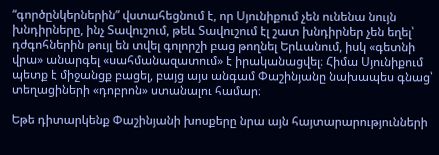“գործընկերներին” վստահեցնում է, որ Սյունիքում չեն ունենա նույն խնդիրները, ինչ Տավուշում, թեև Տավուշում էլ շատ խնդիրներ չեն եղել՝ դժգոհներին թույլ են տվել գոլորշի բաց թողնել Երևանում, իսկ «գետնի վրա» անարգել «սահմանազատում» է իրականացվել։ Հիմա Սյունիքում պետք է միջանցք բացել, բայց այս անգամ Փաշինյանը նախապես գնաց՝ տեղացիների «դոբրոն» ստանալու համար։

Եթե դիտարկենք Փաշինյանի խոսքերը նրա այն հայտարարությունների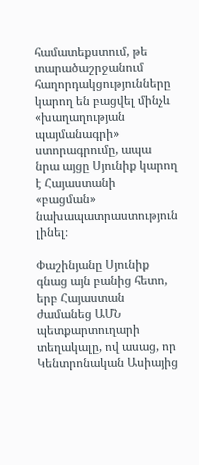համատեքստում, թե տարածաշրջանում հաղորդակցությունները կարող են բացվել մինչև «խաղաղության պայմանագրի» ստորագրումը, ապա նրա այցը Սյունիք կարող է Հայաստանի «բացման» նախապատրաստություն լինել։

Փաշինյանը Սյունիք գնաց այն բանից հետո, երբ Հայաստան ժամանեց ԱՄՆ պետքարտուղարի տեղակալը, ով ասաց, որ Կենտրոնական Ասիայից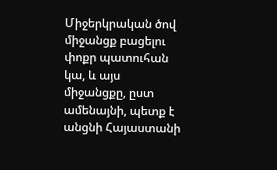Միջերկրական ծով միջանցք բացելու փոքր պատուհան կա, և այս միջանցքը, ըստ ամենայնի, պետք է անցնի Հայաստանի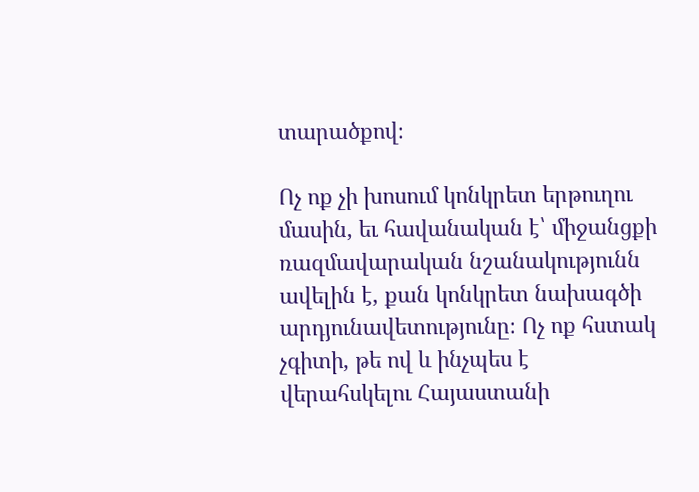տարածքով։

Ոչ ոք չի խոսում կոնկրետ երթուղու մասին, եւ հավանական է՝ միջանցքի ռազմավարական նշանակությունն ավելին է, քան կոնկրետ նախագծի արդյունավետությունը։ Ոչ ոք հստակ չգիտի, թե ով և ինչպես է վերահսկելու Հայաստանի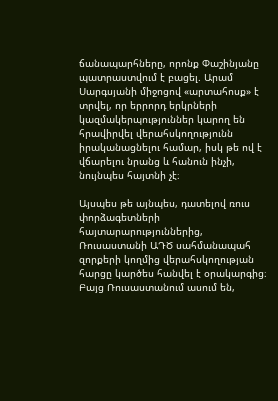ճանապարհները, որոնք Փաշինյանը պատրաստվում է բացել. Արամ Սարգսյանի միջոցով «արտահոսք» է տրվել, որ երրորդ երկրների կազմակերպություններ կարող են հրավիրվել վերահսկողությունն իրականացնելու համար, իսկ թե ով է վճարելու նրանց և հանուն ինչի, նույնպես հայտնի չէ։

Այսպես թե այնպես, դատելով ռուս փորձագետների հայտարարություններից, Ռուսաստանի ԱԴԾ սահմանապահ զորքերի կողմից վերահսկողության հարցը կարծես հանվել է օրակարգից։ Բայց Ռուսաստանում ասում են,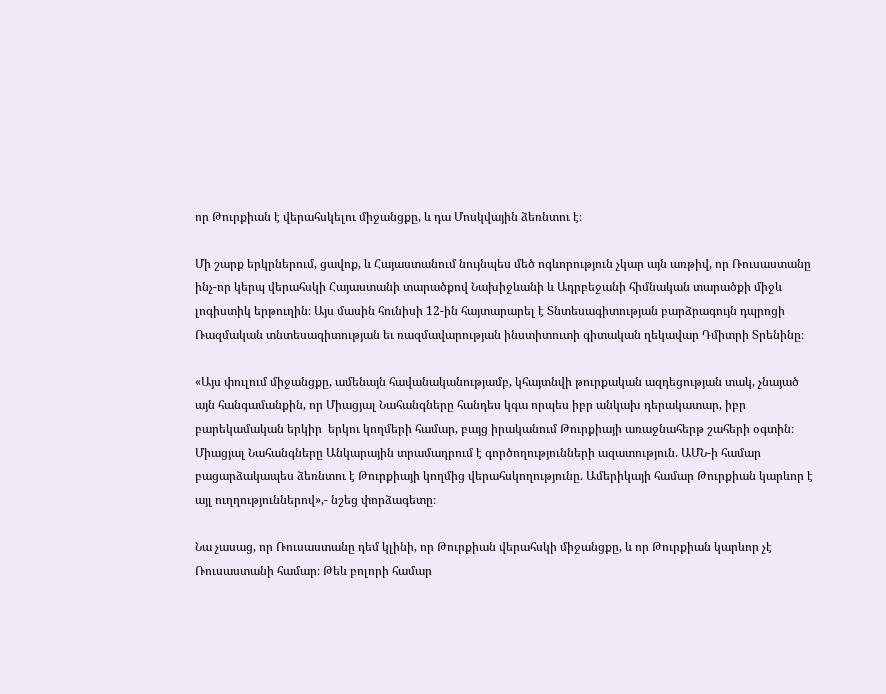որ Թուրքիան է վերահսկելու միջանցքը, և դա Մոսկվային ձեռնտու է։

Մի շարք երկրներում, ցավոք, և Հայաստանում նույնպես մեծ ոգևորություն չկար այն առթիվ, որ Ռուսաստանը ինչ-որ կերպ վերահսկի Հայաստանի տարածքով Նախիջևանի և Ադրբեջանի հիմնական տարածքի միջև լոգիստիկ երթուղին։ Այս մասին հունիսի 12-ին հայտարարել է Տնտեսագիտության բարձրագույն դպրոցի Ռազմական տնտեսագիտության եւ ռազմավարության ինստիտուտի գիտական ղեկավար Դմիտրի Տրենինը։

«Այս փուլում միջանցքը, ամենայն հավանականությամբ, կհայտնվի թուրքական ազդեցության տակ, չնայած այն հանգամանքին, որ Միացյալ Նահանգները հանդես կգա որպես իբր անկախ դերակատար, իբր բարեկամական երկիր  երկու կողմերի համար, բայց իրականում Թուրքիայի առաջնահերթ շահերի օգտին։ Միացյալ Նահանգները Անկարային տրամադրում է գործողությունների ազատություն. ԱՄՆ-ի համար բացարձակապես ձեռնտու է Թուրքիայի կողմից վերահսկողությունը. Ամերիկայի համար Թուրքիան կարևոր է այլ ուղղություններով»,- նշեց փորձագետը։

Նա չասաց, որ Ռուսաստանը դեմ կլինի, որ Թուրքիան վերահսկի միջանցքը, և որ Թուրքիան կարևոր չէ Ռուսաստանի համար։ Թեև բոլորի համար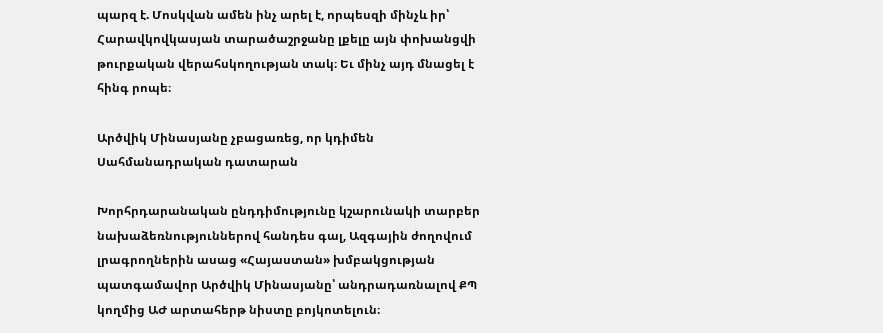պարզ է. Մոսկվան ամեն ինչ արել է, որպեսզի մինչև իր՝ Հարավկովկասյան տարածաշրջանը լքելը այն փոխանցվի թուրքական վերահսկողության տակ։ Եւ մինչ այդ մնացել է հինգ րոպե։

Արծվիկ Մինասյանը չբացառեց, որ կդիմեն Սահմանադրական դատարան

Խորհրդարանական ընդդիմությունը կշարունակի տարբեր նախաձեռնություններով հանդես գալ, Ազգային ժողովում լրագրողներին ասաց «Հայաստան» խմբակցության պատգամավոր Արծվիկ Մինասյանը՝ անդրադառնալով ՔՊ կողմից ԱԺ արտահերթ նիստը բոյկոտելուն։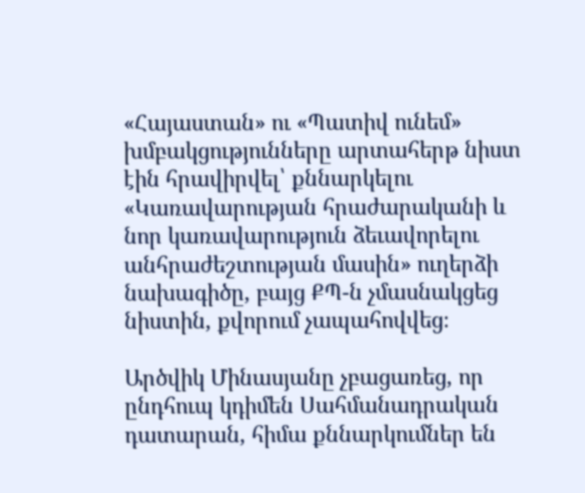«Հայաստան» ու «Պատիվ ունեմ» խմբակցությունները արտահերթ նիստ էին հրավիրվել՝ քննարկելու «Կառավարության հրաժարականի և նոր կառավարություն ձեւավորելու անհրաժեշտության մասին» ուղերձի նախագիծը, բայց ՔՊ-ն չմասնակցեց նիստին, քվորում չապահովվեց։

Արծվիկ Մինասյանը չբացառեց, որ ընդհուպ կդիմեն Սահմանադրական դատարան, հիմա քննարկումներ են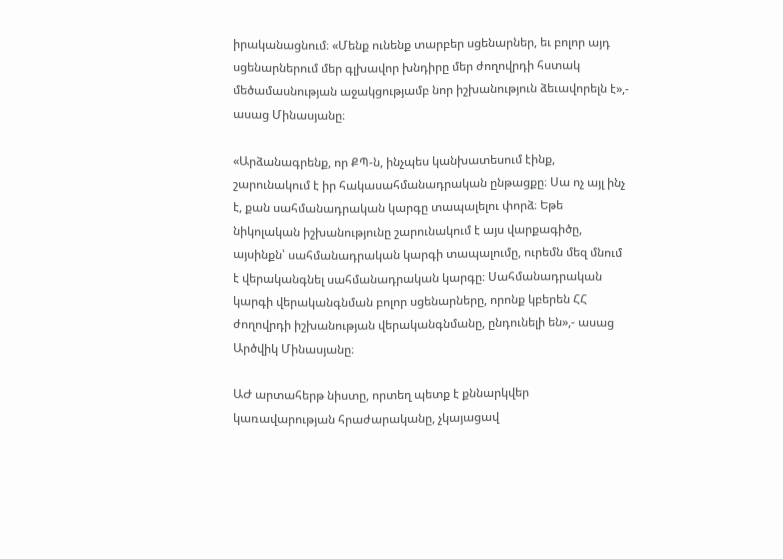իրականացնում։ «Մենք ունենք տարբեր սցենարներ, եւ բոլոր այդ սցենարներում մեր գլխավոր խնդիրը մեր ժողովրդի հստակ մեծամասնության աջակցությամբ նոր իշխանություն ձեւավորելն է»,- ասաց Մինասյանը։

«Արձանագրենք, որ ՔՊ-ն, ինչպես կանխատեսում էինք, շարունակում է իր հակասահմանադրական ընթացքը։ Սա ոչ այլ ինչ է, քան սահմանադրական կարգը տապալելու փորձ։ Եթե նիկոլական իշխանությունը շարունակում է այս վարքագիծը, այսինքն՝ սահմանադրական կարգի տապալումը, ուրեմն մեզ մնում է վերականգնել սահմանադրական կարգը։ Սահմանադրական կարգի վերականգնման բոլոր սցենարները, որոնք կբերեն ՀՀ ժողովրդի իշխանության վերականգնմանը, ընդունելի են»,- ասաց Արծվիկ Մինասյանը։

ԱԺ արտահերթ նիստը, որտեղ պետք է քննարկվեր կառավարության հրաժարականը, չկայացավ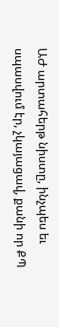ԱԺ արտահերթ նիստը, ինչպես եւ սպասվում էր, չկայացավ, քանի որ ՔՊ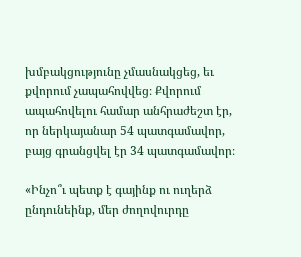խմբակցությունը չմասնակցեց, եւ քվորում չապահովվեց։ Քվորում ապահովելու համար անհրաժեշտ էր, որ ներկայանար 54 պատգամավոր, բայց գրանցվել էր 34 պատգամավոր։

«Ինչո՞ւ պետք է գայինք ու ուղերձ ընդունեինք, մեր ժողովուրդը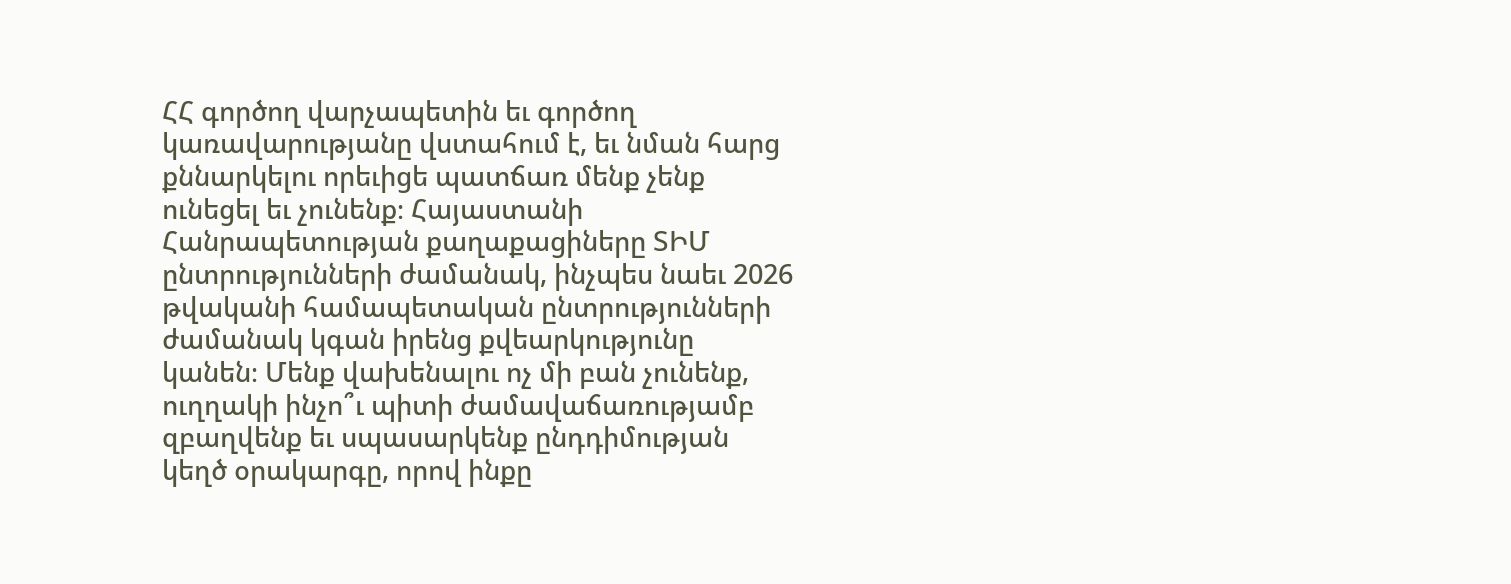ՀՀ գործող վարչապետին եւ գործող կառավարությանը վստահում է, եւ նման հարց քննարկելու որեւիցե պատճառ մենք չենք ունեցել եւ չունենք։ Հայաստանի Հանրապետության քաղաքացիները ՏԻՄ ընտրությունների ժամանակ, ինչպես նաեւ 2026 թվականի համապետական ընտրությունների ժամանակ կգան իրենց քվեարկությունը կանեն։ Մենք վախենալու ոչ մի բան չունենք, ուղղակի ինչո՞ւ պիտի ժամավաճառությամբ զբաղվենք եւ սպասարկենք ընդդիմության կեղծ օրակարգը, որով ինքը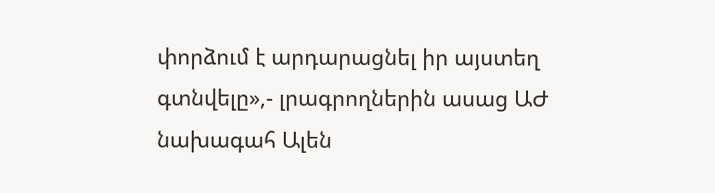փորձում է արդարացնել իր այստեղ գտնվելը»,- լրագրողներին ասաց ԱԺ նախագահ Ալեն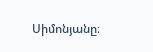Սիմոնյանը։